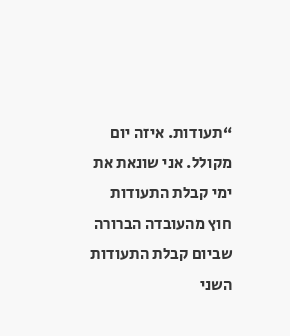“תעודות. איזה יום מקולל. אני שונאת את ימי קבלת התעודות חוץ מהעובדה הברורה שביום קבלת התעודות השני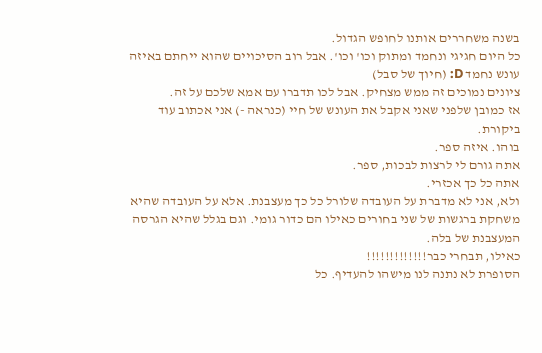בשנה משחררים אותנו לחופש הגדול.
כל היום חגיגי ונחמד ומתוק וכו' וכו'. אבל רוב הסיכויים שהוא ייחתם באיזה עונש נחמד D: (חיוך של סבל)
ציונים נמוכים זה ממש מצחיק. אבל לכו תדברו עם אמא שלכם על זה.
אז כמובן שלפני שאני אקבל את העונש של חיי (כנראה -) אני אכתוב עוד ביקורת.
בוהו. איזה ספר.
אתה גורם לי לרצות לבכות, ספר.
אתה כל כך אכזרי.
ולא, אני לא מדברת על העובדה שלורל כל כך מעצבנת. אלא על העובדה שהיא משחקת ברגשות של שני בחורים כאילו הם כדור גומי. וגם בגלל שהיא הגרסה המעצבנת של בלה.
כאילו, תבחרי כבר!!!!!!!!!!!!!
הסופרת לא נתנה לנו מישהו להעדיף. כל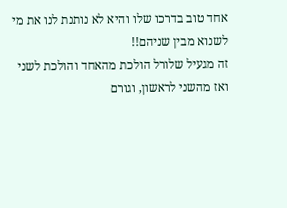אחד טוב בדרכו שלו והיא לא נותנת לנו את מי לשנוא מבין שניהם!!
זה מגעיל שלורל הולכת מהאחד והולכת לשני ואז מהשני לראשון, וגורם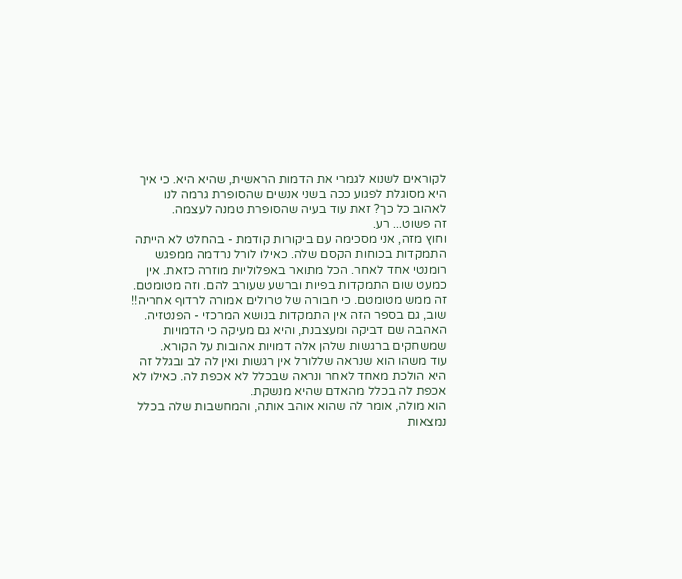לקוראים לשנוא לגמרי את הדמות הראשית, שהיא היא. כי איך היא מסוגלת לפגוע ככה בשני אנשים שהסופרת גרמה לנו לאהוב כל כך? זאת עוד בעיה שהסופרת טמנה לעצמה.
זה פשוט... רע.
וחוץ מזה, אני מסכימה עם ביקורות קודמת - בהחלט לא הייתה התמקדות בכוחות הקסם שלה. כאילו לורל נרדמה ממפגש רומנטי אחד לאחר. הכל מתואר באפלוליות מוזרה כזאת. אין כמעט שום התמקדות בפיות וברשע שעורב להם. וזה מטומטם. זה ממש מטומטם. כי חבורה של טרולים אמורה לרדוף אחריה!!
שוב, גם בספר הזה אין התמקדות בנושא המרכזי - הפנטזיה. האהבה שם דביקה ומעצבנת, והיא גם מעיקה כי הדמויות שמשחקים ברגשות שלהן אלה דמויות אהובות על הקורא.
עוד משהו הוא שנראה שללורל אין רגשות ואין לה לב ובגלל זה היא הולכת מאחד לאחר ונראה שבכלל לא אכפת לה. כאילו לא אכפת לה בכלל מהאדם שהיא מנשקת.
הוא מולה, אומר לה שהוא אוהב אותה, והמחשבות שלה בכלל נמצאות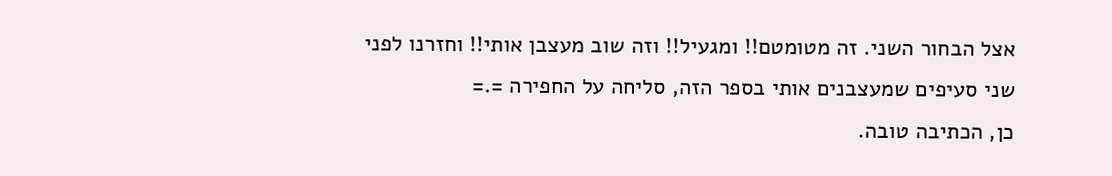אצל הבחור השני. זה מטומטם!! ומגעיל!! וזה שוב מעצבן אותי!! וחזרנו לפני שני סעיפים שמעצבנים אותי בספר הזה, סליחה על החפירה =.=
כן, הכתיבה טובה.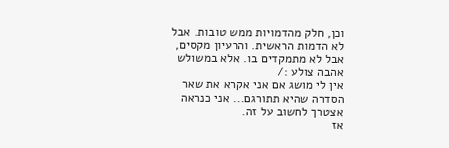וכן, חלק מהדמויות ממש טובות. אבל לא הדמות הראשית. והרעיון מקסים, אבל לא מתמקדים בו. אלא במשולש אהבה צולע :/
אין לי מושג אם אני אקרא את שאר הסדרה שהיא תתורגם... אני כנראה אצטרך לחשוב על זה.
אז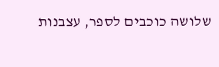שלושה כוכבים לספר, עצבנות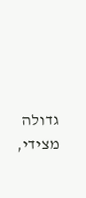גדולה מצידי,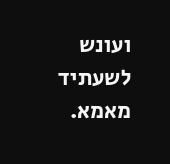ועונש לשעתיד מאמא.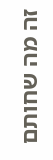זה מה שחותם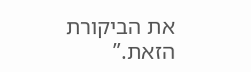את הביקורת הזאת.”